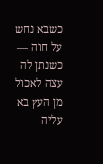כשבא נחש על חוה — כשנתן לה עצה לאכול מן העץ בא עליה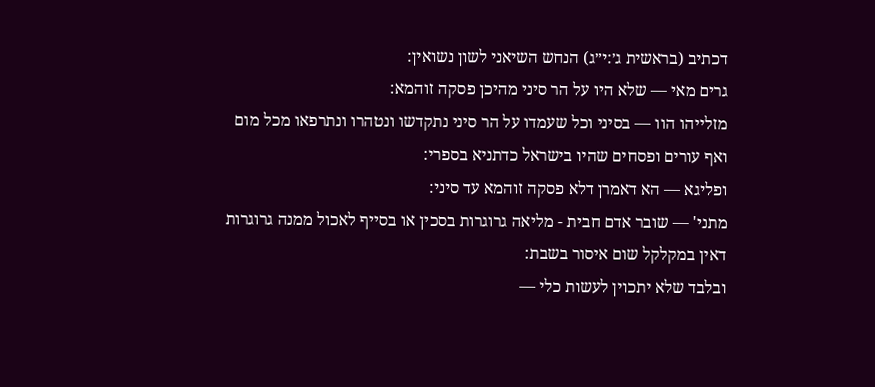דכתיב (בראשית ג׳:י״ג) הנחש השיאני לשון נשואין:
גרים מאי — שלא היו על הר סיני מהיכן פסקה זוהמא:
מזלייהו הוו — בסיני וכל שעמדו על הר סיני נתקדשו ונטהרו ונתרפאו מכל מום ואף עורים ופסחים שהיו בישראל כדתניא בספרי:
ופליגא — הא דאמרן דלא פסקה זוהמא עד סיני:
מתני' — שובר אדם חבית - מליאה גרוגרות בסכין או בסייף לאכול ממנה גרוגרות דאין במקלקל שום איסור בשבת:
ובלבד שלא יתכוין לעשות כלי —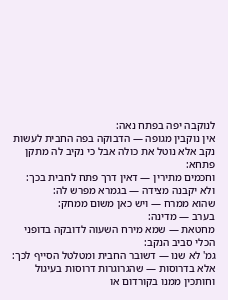לנוקבה יפה בפתח נאה:
אין נוקבין מגופה — הדבוקה בפה החבית לעשות נקב אלא נוטל את כולה אבל כי נקיב לה מתקן פתחא:
וחכמים מתירין — דאין דרך פתח לחבית בכך:
ולא יקבנה מצידה — בגמרא מפרש לה:
שהוא ממרח — ויש כאן משום ממחק:
בערב — מדינה:
מחטאת — שמא מירח השעוה לדובקה בדופני הכלי סביב הנקב:
גמ' לא שנו — דשובר החבית ומטלטל הסייף לכך:
אלא בדרוסות — שהגרוגרות דרוסות בעיגול וחותכין ממנו בקורדום או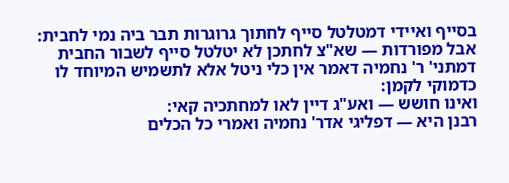בסייף ואיידי דמטלטל סייף לחתוך גרוגרות תבר ביה נמי לחבית:
אבל מפורדות — שא"צ לחתכן לא יטלטל סייף לשבור החבית דמתני' ר' נחמיה דאמר אין כלי ניטל אלא לתשמיש המיוחד לו כדמוקי לקמן:
ואינו חושש — ואע"ג דיין לאו למחתכיה קאי:
רבנן היא — דפליגי אדר' נחמיה ואמרי כל הכלים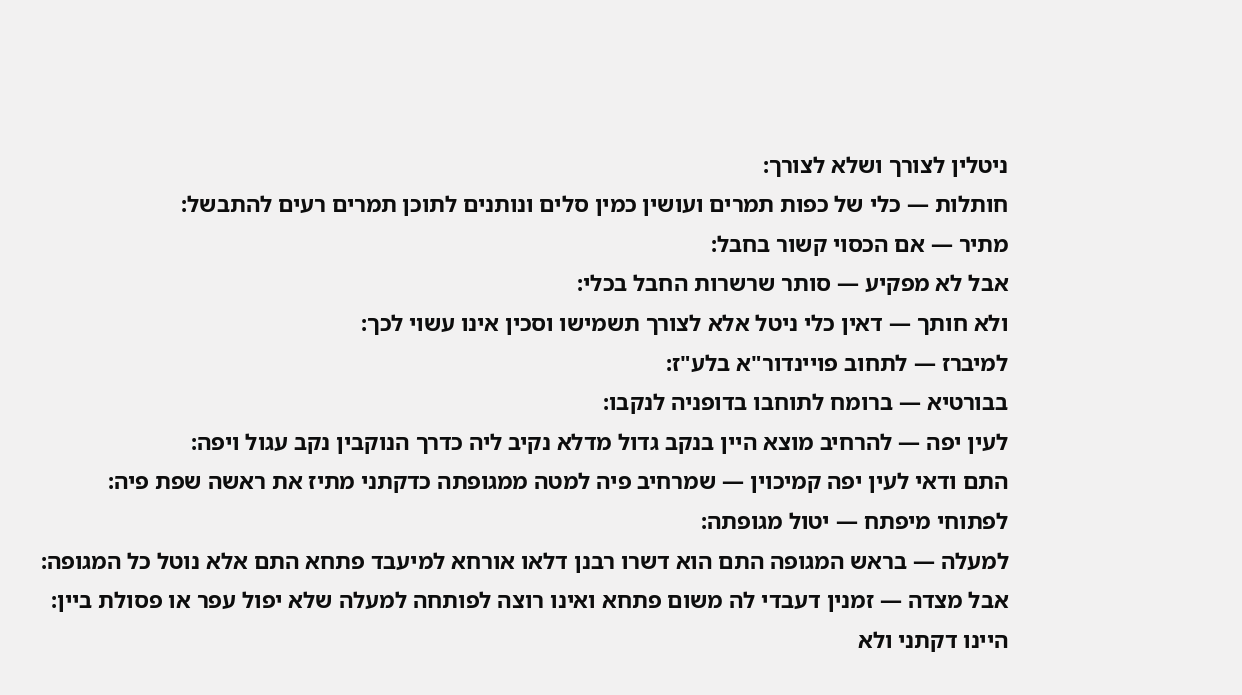ניטלין לצורך ושלא לצורך:
חותלות — כלי של כפות תמרים ועושין כמין סלים ונותנים לתוכן תמרים רעים להתבשל:
מתיר — אם הכסוי קשור בחבל:
אבל לא מפקיע — סותר שרשרות החבל בכלי:
ולא חותך — דאין כלי ניטל אלא לצורך תשמישו וסכין אינו עשוי לכך:
למיברז — לתחוב פויינדור"א בלע"ז:
בבורטיא — ברומח לתוחבו בדופניה לנקבו:
לעין יפה — להרחיב מוצא היין בנקב גדול מדלא נקיב ליה כדרך הנוקבין נקב עגול ויפה:
התם ודאי לעין יפה קמיכוין — שמרחיב פיה למטה ממגופתה כדקתני מתיז את ראשה שפת פיה:
לפתוחי מיפתח — יטול מגופתה:
למעלה — בראש המגופה התם הוא דשרו רבנן דלאו אורחא למיעבד פתחא התם אלא נוטל כל המגופה:
אבל מצדה — זמנין דעבדי לה משום פתחא ואינו רוצה לפותחה למעלה שלא יפול עפר או פסולת ביין:
היינו דקתני ולא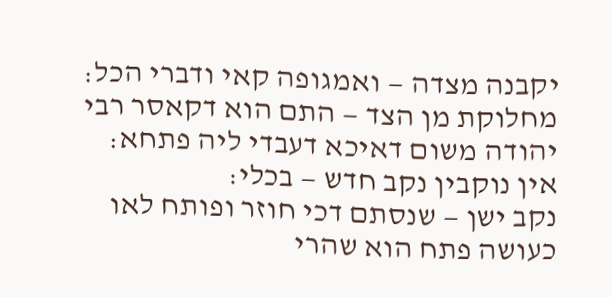יקבנה מצדה — ואמגופה קאי ודברי הכל:
מחלוקת מן הצד — התם הוא דקאסר רבי יהודה משום דאיכא דעבדי ליה פתחא:
אין נוקבין נקב חדש — בכלי:
נקב ישן — שנסתם דכי חוזר ופותח לאו כעושה פתח הוא שהרי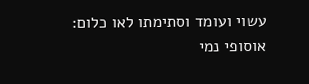עשוי ועומד וסתימתו לאו כלום:
אוסופי נמי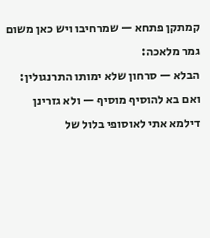קמתקן פתחא — שמרחיבו ויש כאן משום גמר מלאכה:
הבלא — סרחון שלא ימותו התרנגולין:
ואם בא להוסיף מוסיף — ולא גזרינן דילמא אתי לאוסופי בלול של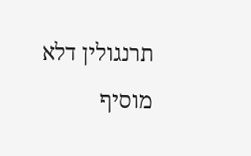תרנגולין דלא מוסיף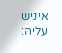איניש עליה: